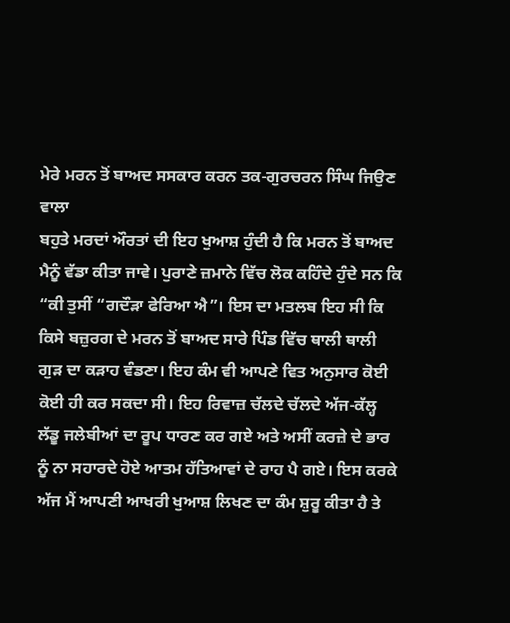ਮੇਰੇ ਮਰਨ ਤੋਂ ਬਾਅਦ ਸਸਕਾਰ ਕਰਨ ਤਕ-ਗੁਰਚਰਨ ਸਿੰਘ ਜਿਉਣ ਵਾਲਾ
ਬਹੁਤੇ ਮਰਦਾਂ ਔਰਤਾਂ ਦੀ ਇਹ ਖੁਆਸ਼ ਹੁੰਦੀ ਹੈ ਕਿ ਮਰਨ ਤੋਂ ਬਾਅਦ ਮੈਨੂੰ ਵੱਡਾ ਕੀਤਾ ਜਾਵੇ। ਪੁਰਾਣੇ ਜ਼ਮਾਨੇ ਵਿੱਚ ਲੋਕ ਕਹਿੰਦੇ ਹੁੰਦੇ ਸਨ ਕਿ “ਕੀ ਤੁਸੀਂ “ਗਦੌੜਾ ਫੇਰਿਆ ਐ”। ਇਸ ਦਾ ਮਤਲਬ ਇਹ ਸੀ ਕਿ ਕਿਸੇ ਬਜ਼ੁਰਗ ਦੇ ਮਰਨ ਤੋਂ ਬਾਅਦ ਸਾਰੇ ਪਿੰਡ ਵਿੱਚ ਥਾਲੀ ਥਾਲੀ ਗੁੜ ਦਾ ਕੜਾਹ ਵੰਡਣਾ। ਇਹ ਕੰਮ ਵੀ ਆਪਣੇ ਵਿਤ ਅਨੁਸਾਰ ਕੋਈ ਕੋਈ ਹੀ ਕਰ ਸਕਦਾ ਸੀ। ਇਹ ਰਿਵਾਜ਼ ਚੱਲਦੇ ਚੱਲਦੇ ਅੱਜ-ਕੱਲ੍ਹ ਲੱਡੂ ਜਲੇਬੀਆਂ ਦਾ ਰੂਪ ਧਾਰਣ ਕਰ ਗਏ ਅਤੇ ਅਸੀਂ ਕਰਜ਼ੇ ਦੇ ਭਾਰ ਨੂੰ ਨਾ ਸਹਾਰਦੇ ਹੋਏ ਆਤਮ ਹੱਤਿਆਵਾਂ ਦੇ ਰਾਹ ਪੈ ਗਏ। ਇਸ ਕਰਕੇ ਅੱਜ ਮੈਂ ਆਪਣੀ ਆਖਰੀ ਖੁਆਸ਼ ਲਿਖਣ ਦਾ ਕੰਮ ਸ਼ੁਰੂ ਕੀਤਾ ਹੈ ਤੇ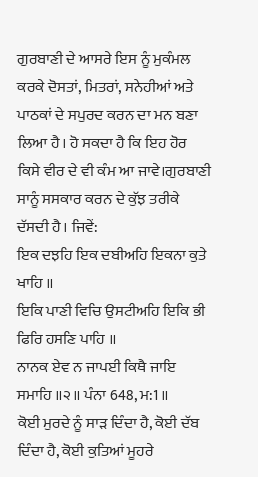ਗੁਰਬਾਣੀ ਦੇ ਆਸਰੇ ਇਸ ਨੂੰ ਮੁਕੰਮਲ ਕਰਕੇ ਦੋਸਤਾਂ, ਮਿਤਰਾਂ, ਸਨੇਹੀਆਂ ਅਤੇ ਪਾਠਕਾਂ ਦੇ ਸਪੁਰਦ ਕਰਨ ਦਾ ਮਨ ਬਣਾ ਲਿਆ ਹੈ। ਹੋ ਸਕਦਾ ਹੈ ਕਿ ਇਹ ਹੋਰ ਕਿਸੇ ਵੀਰ ਦੇ ਵੀ ਕੰਮ ਆ ਜਾਵੇ।ਗੁਰਬਾਣੀ ਸਾਨੂੰ ਸਸਕਾਰ ਕਰਨ ਦੇ ਕੁੱਝ ਤਰੀਕੇ ਦੱਸਦੀ ਹੈ। ਜਿਵੇਂ:
ਇਕ ਦਝਹਿ ਇਕ ਦਬੀਅਹਿ ਇਕਨਾ ਕੁਤੇ ਖਾਹਿ ॥
ਇਕਿ ਪਾਣੀ ਵਿਚਿ ਉਸਟੀਅਹਿ ਇਕਿ ਭੀ ਫਿਰਿ ਹਸਣਿ ਪਾਹਿ ॥
ਨਾਨਕ ਏਵ ਨ ਜਾਪਈ ਕਿਥੈ ਜਾਇ ਸਮਾਹਿ ॥੨॥ ਪੰਨਾ 648, ਮ:1 ॥
ਕੋਈ ਮੁਰਦੇ ਨੂੰ ਸਾੜ ਦਿੰਦਾ ਹੈ, ਕੋਈ ਦੱਬ ਦਿੰਦਾ ਹੈ, ਕੋਈ ਕੁਤਿਆਂ ਮੂਹਰੇ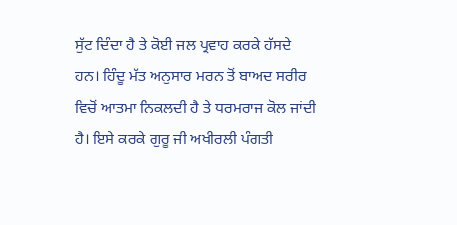ਸੁੱਟ ਦਿੰਦਾ ਹੈ ਤੇ ਕੋਈ ਜਲ ਪ੍ਰਵਾਹ ਕਰਕੇ ਹੱਸਦੇ ਹਨ। ਹਿੰਦੂ ਮੱਤ ਅਨੁਸਾਰ ਮਰਨ ਤੋਂ ਬਾਅਦ ਸਰੀਰ ਵਿਚੋਂ ਆਤਮਾ ਨਿਕਲਦੀ ਹੈ ਤੇ ਧਰਮਰਾਜ ਕੋਲ ਜਾਂਦੀ ਹੈ। ਇਸੇ ਕਰਕੇ ਗੁਰੂ ਜੀ ਅਖੀਰਲੀ ਪੰਗਤੀ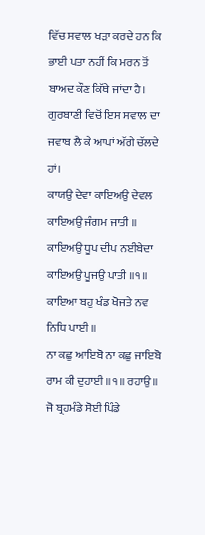ਵਿੱਚ ਸਵਾਲ ਖੜਾ ਕਰਦੇ ਹਨ ਕਿ ਭਾਈ ਪਤਾ ਨਹੀਂ ਕਿ ਮਰਨ ਤੋਂ ਬਾਅਦ ਕੌਣ ਕਿੱਥੇ ਜਾਂਦਾ ਹੈ। ਗੁਰਬਾਣੀ ਵਿਚੋਂ ਇਸ ਸਵਾਲ ਦਾ ਜਵਾਬ ਲੈ ਕੇ ਆਪਾਂ ਅੱਗੇ ਚੱਲਦੇ ਹਾਂ।
ਕਾਯਉ ਦੇਵਾ ਕਾਇਅਉ ਦੇਵਲ ਕਾਇਅਉ ਜੰਗਮ ਜਾਤੀ ॥
ਕਾਇਅਉ ਧੂਪ ਦੀਪ ਨਈਬੇਦਾ ਕਾਇਅਉ ਪੂਜਉ ਪਾਤੀ ॥੧॥
ਕਾਇਆ ਬਹੁ ਖੰਡ ਖੋਜਤੇ ਨਵ ਨਿਧਿ ਪਾਈ ॥
ਨਾ ਕਛੁ ਆਇਬੋ ਨਾ ਕਛੁ ਜਾਇਬੋ ਰਾਮ ਕੀ ਦੁਹਾਈ ॥੧॥ ਰਹਾਉ ॥
ਜੋ ਬ੍ਰਹਮੰਡੇ ਸੋਈ ਪਿੰਡੇ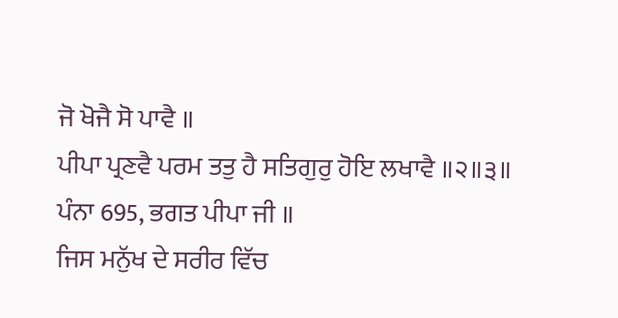ਜੋ ਖੋਜੈ ਸੋ ਪਾਵੈ ॥
ਪੀਪਾ ਪ੍ਰਣਵੈ ਪਰਮ ਤਤੁ ਹੈ ਸਤਿਗੁਰੁ ਹੋਇ ਲਖਾਵੈ ॥੨॥੩॥ ਪੰਨਾ 695, ਭਗਤ ਪੀਪਾ ਜੀ ॥
ਜਿਸ ਮਨੁੱਖ ਦੇ ਸਰੀਰ ਵਿੱਚ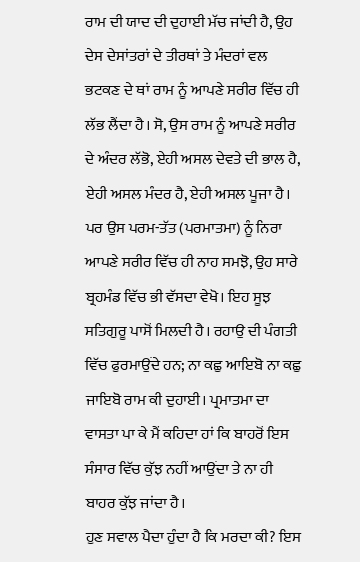ਰਾਮ ਦੀ ਯਾਦ ਦੀ ਦੁਹਾਈ ਮੱਚ ਜਾਂਦੀ ਹੈ, ਉਹ ਦੇਸ ਦੇਸਾਂਤਰਾਂ ਦੇ ਤੀਰਥਾਂ ਤੇ ਮੰਦਰਾਂ ਵਲ ਭਟਕਣ ਦੇ ਥਾਂ ਰਾਮ ਨੂੰ ਆਪਣੇ ਸਰੀਰ ਵਿੱਚ ਹੀ ਲੱਭ ਲੈਂਦਾ ਹੈ। ਸੋ, ਉਸ ਰਾਮ ਨੂੰ ਆਪਣੇ ਸਰੀਰ ਦੇ ਅੰਦਰ ਲੱਭੋ, ਏਹੀ ਅਸਲ ਦੇਵਤੇ ਦੀ ਭਾਲ ਹੈ, ਏਹੀ ਅਸਲ ਮੰਦਰ ਹੈ, ਏਹੀ ਅਸਲ ਪੂਜਾ ਹੈ। ਪਰ ਉਸ ਪਰਮ-ਤੱਤ (ਪਰਮਾਤਮਾ) ਨੂੰ ਨਿਰਾ ਆਪਣੇ ਸਰੀਰ ਵਿੱਚ ਹੀ ਨਾਹ ਸਮਝੋ, ਉਹ ਸਾਰੇ ਬ੍ਰਹਮੰਡ ਵਿੱਚ ਭੀ ਵੱਸਦਾ ਵੇਖੋ। ਇਹ ਸੂਝ ਸਤਿਗੁਰੂ ਪਾਸੋਂ ਮਿਲਦੀ ਹੈ। ਰਹਾਉ ਦੀ ਪੰਗਤੀ ਵਿੱਚ ਫੁਰਮਾਉਂਦੇ ਹਨ; ਨਾ ਕਛੁ ਆਇਬੋ ਨਾ ਕਛੁ ਜਾਇਬੋ ਰਾਮ ਕੀ ਦੁਹਾਈ। ਪ੍ਰਮਾਤਮਾ ਦਾ ਵਾਸਤਾ ਪਾ ਕੇ ਮੈਂ ਕਹਿਦਾ ਹਾਂ ਕਿ ਬਾਹਰੋਂ ਇਸ ਸੰਸਾਰ ਵਿੱਚ ਕੁੱਝ ਨਹੀਂ ਆਉਂਦਾ ਤੇ ਨਾ ਹੀ ਬਾਹਰ ਕੁੱਝ ਜਾਂਦਾ ਹੈ।
ਹੁਣ ਸਵਾਲ ਪੈਦਾ ਹੁੰਦਾ ਹੈ ਕਿ ਮਰਦਾ ਕੀ? ਇਸ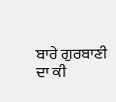ਬਾਰੇ ਗੁਰਬਾਣੀ ਦਾ ਕੀ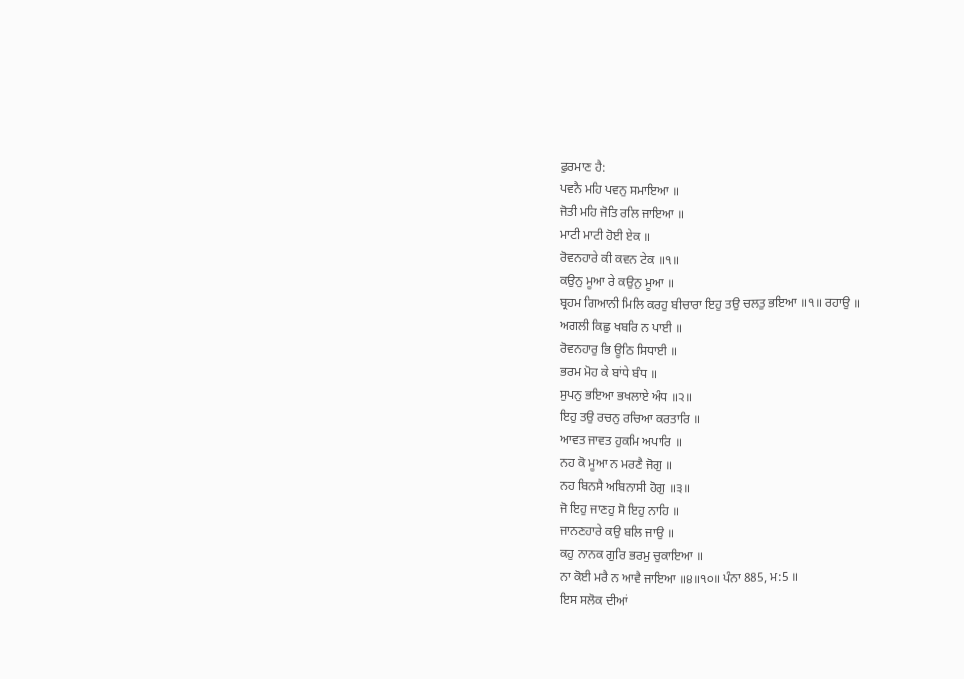ਫੁਰਮਾਣ ਹੈ:
ਪਵਨੈ ਮਹਿ ਪਵਨੁ ਸਮਾਇਆ ॥
ਜੋਤੀ ਮਹਿ ਜੋਤਿ ਰਲਿ ਜਾਇਆ ॥
ਮਾਟੀ ਮਾਟੀ ਹੋਈ ਏਕ ॥
ਰੋਵਨਹਾਰੇ ਕੀ ਕਵਨ ਟੇਕ ॥੧॥
ਕਉਨੁ ਮੂਆ ਰੇ ਕਉਨੁ ਮੂਆ ॥
ਬ੍ਰਹਮ ਗਿਆਨੀ ਮਿਲਿ ਕਰਹੁ ਬੀਚਾਰਾ ਇਹੁ ਤਉ ਚਲਤੁ ਭਇਆ ॥੧॥ ਰਹਾਉ ॥
ਅਗਲੀ ਕਿਛੁ ਖਬਰਿ ਨ ਪਾਈ ॥
ਰੋਵਨਹਾਰੁ ਭਿ ਊਠਿ ਸਿਧਾਈ ॥
ਭਰਮ ਮੋਹ ਕੇ ਬਾਂਧੇ ਬੰਧ ॥
ਸੁਪਨੁ ਭਇਆ ਭਖਲਾਏ ਅੰਧ ॥੨॥
ਇਹੁ ਤਉ ਰਚਨੁ ਰਚਿਆ ਕਰਤਾਰਿ ॥
ਆਵਤ ਜਾਵਤ ਹੁਕਮਿ ਅਪਾਰਿ ॥
ਨਹ ਕੋ ਮੂਆ ਨ ਮਰਣੈ ਜੋਗੁ ॥
ਨਹ ਬਿਨਸੈ ਅਬਿਨਾਸੀ ਹੋਗੁ ॥੩॥
ਜੋ ਇਹੁ ਜਾਣਹੁ ਸੋ ਇਹੁ ਨਾਹਿ ॥
ਜਾਨਣਹਾਰੇ ਕਉ ਬਲਿ ਜਾਉ ॥
ਕਹੁ ਨਾਨਕ ਗੁਰਿ ਭਰਮੁ ਚੁਕਾਇਆ ॥
ਨਾ ਕੋਈ ਮਰੈ ਨ ਆਵੈ ਜਾਇਆ ॥੪॥੧੦॥ ਪੰਨਾ 885, ਮ:5 ॥
ਇਸ ਸਲੋਕ ਦੀਆਂ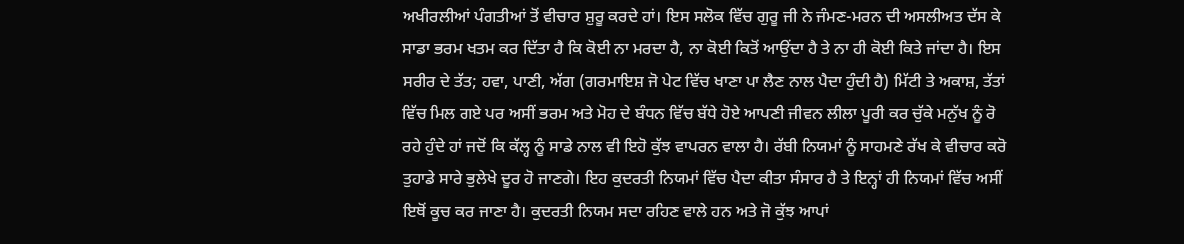ਅਖੀਰਲੀਆਂ ਪੰਗਤੀਆਂ ਤੋਂ ਵੀਚਾਰ ਸ਼ੁਰੂ ਕਰਦੇ ਹਾਂ। ਇਸ ਸਲੋਕ ਵਿੱਚ ਗੁਰੂ ਜੀ ਨੇ ਜੰਮਣ-ਮਰਨ ਦੀ ਅਸਲੀਅਤ ਦੱਸ ਕੇ ਸਾਡਾ ਭਰਮ ਖਤਮ ਕਰ ਦਿੱਤਾ ਹੈ ਕਿ ਕੋਈ ਨਾ ਮਰਦਾ ਹੈ, ਨਾ ਕੋਈ ਕਿਤੋਂ ਆਉਂਦਾ ਹੈ ਤੇ ਨਾ ਹੀ ਕੋਈ ਕਿਤੇ ਜਾਂਦਾ ਹੈ। ਇਸ ਸਰੀਰ ਦੇ ਤੱਤ; ਹਵਾ, ਪਾਣੀ, ਅੱਗ (ਗਰਮਾਇਸ਼ ਜੋ ਪੇਟ ਵਿੱਚ ਖਾਣਾ ਪਾ ਲੈਣ ਨਾਲ ਪੈਦਾ ਹੁੰਦੀ ਹੈ) ਮਿੱਟੀ ਤੇ ਅਕਾਸ਼, ਤੱਤਾਂ ਵਿੱਚ ਮਿਲ ਗਏ ਪਰ ਅਸੀਂ ਭਰਮ ਅਤੇ ਮੋਹ ਦੇ ਬੰਧਨ ਵਿੱਚ ਬੱਧੇ ਹੋਏ ਆਪਣੀ ਜੀਵਨ ਲੀਲਾ ਪੂਰੀ ਕਰ ਚੁੱਕੇ ਮਨੁੱਖ ਨੂੰ ਰੋ ਰਹੇ ਹੁੰਦੇ ਹਾਂ ਜਦੋਂ ਕਿ ਕੱਲ੍ਹ ਨੂੰ ਸਾਡੇ ਨਾਲ ਵੀ ਇਹੋ ਕੁੱਝ ਵਾਪਰਨ ਵਾਲਾ ਹੈ। ਰੱਬੀ ਨਿਯਮਾਂ ਨੂੰ ਸਾਹਮਣੇ ਰੱਖ ਕੇ ਵੀਚਾਰ ਕਰੋ ਤੁਹਾਡੇ ਸਾਰੇ ਭੁਲੇਖੇ ਦੂਰ ਹੋ ਜਾਣਗੇ। ਇਹ ਕੁਦਰਤੀ ਨਿਯਮਾਂ ਵਿੱਚ ਪੈਦਾ ਕੀਤਾ ਸੰਸਾਰ ਹੈ ਤੇ ਇਨ੍ਹਾਂ ਹੀ ਨਿਯਮਾਂ ਵਿੱਚ ਅਸੀਂ ਇਥੋਂ ਕੂਚ ਕਰ ਜਾਣਾ ਹੈ। ਕੁਦਰਤੀ ਨਿਯਮ ਸਦਾ ਰਹਿਣ ਵਾਲੇ ਹਨ ਅਤੇ ਜੋ ਕੁੱਝ ਆਪਾਂ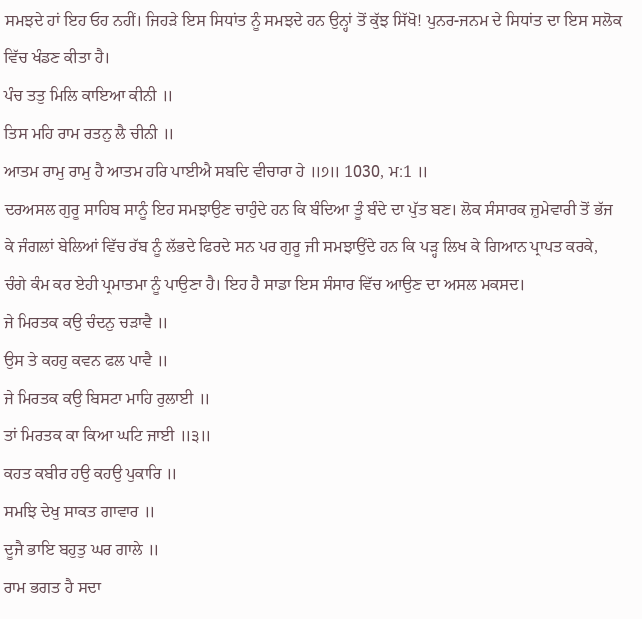ਸਮਝਦੇ ਹਾਂ ਇਹ ਓਹ ਨਹੀਂ। ਜਿਹੜੇ ਇਸ ਸਿਧਾਂਤ ਨੂੰ ਸਮਝਦੇ ਹਨ ਉਨ੍ਹਾਂ ਤੋਂ ਕੁੱਝ ਸਿੱਖੋ! ਪੁਨਰ-ਜਨਮ ਦੇ ਸਿਧਾਂਤ ਦਾ ਇਸ ਸਲੋਕ ਵਿੱਚ ਖੰਡਣ ਕੀਤਾ ਹੈ।
ਪੰਚ ਤਤੁ ਮਿਲਿ ਕਾਇਆ ਕੀਨੀ ॥
ਤਿਸ ਮਹਿ ਰਾਮ ਰਤਨੁ ਲੈ ਚੀਨੀ ॥
ਆਤਮ ਰਾਮੁ ਰਾਮੁ ਹੈ ਆਤਮ ਹਰਿ ਪਾਈਐ ਸਬਦਿ ਵੀਚਾਰਾ ਹੇ ॥੭॥ 1030, ਮ:1 ॥
ਦਰਅਸਲ ਗੁਰੂ ਸਾਹਿਬ ਸਾਨੂੰ ਇਹ ਸਮਝਾਉਣ ਚਾਹੁੰਦੇ ਹਨ ਕਿ ਬੰਦਿਆ ਤੂੰ ਬੰਦੇ ਦਾ ਪੁੱਤ ਬਣ। ਲੋਕ ਸੰਸਾਰਕ ਜ਼ੁਮੇਵਾਰੀ ਤੋਂ ਭੱਜ ਕੇ ਜੰਗਲਾਂ ਬੇਲਿਆਂ ਵਿੱਚ ਰੱਬ ਨੂੰ ਲੱਭਦੇ ਫਿਰਦੇ ਸਨ ਪਰ ਗੁਰੂ ਜੀ ਸਮਝਾਉਂਦੇ ਹਨ ਕਿ ਪੜ੍ਹ ਲਿਖ ਕੇ ਗਿਆਨ ਪ੍ਰਾਪਤ ਕਰਕੇ, ਚੰਗੇ ਕੰਮ ਕਰ ਏਹੀ ਪ੍ਰਮਾਤਮਾ ਨੂੰ ਪਾਉਣਾ ਹੈ। ਇਹ ਹੈ ਸਾਡਾ ਇਸ ਸੰਸਾਰ ਵਿੱਚ ਆਉਣ ਦਾ ਅਸਲ ਮਕਸਦ।
ਜੇ ਮਿਰਤਕ ਕਉ ਚੰਦਨੁ ਚੜਾਵੈ ॥
ਉਸ ਤੇ ਕਹਹੁ ਕਵਨ ਫਲ ਪਾਵੈ ॥
ਜੇ ਮਿਰਤਕ ਕਉ ਬਿਸਟਾ ਮਾਹਿ ਰੁਲਾਈ ॥
ਤਾਂ ਮਿਰਤਕ ਕਾ ਕਿਆ ਘਟਿ ਜਾਈ ॥੩॥
ਕਹਤ ਕਬੀਰ ਹਉ ਕਹਉ ਪੁਕਾਰਿ ॥
ਸਮਝਿ ਦੇਖੁ ਸਾਕਤ ਗਾਵਾਰ ॥
ਦੂਜੈ ਭਾਇ ਬਹੁਤੁ ਘਰ ਗਾਲੇ ॥
ਰਾਮ ਭਗਤ ਹੈ ਸਦਾ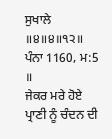ਸੁਖਾਲੇ ॥੪॥੪॥੧੨॥ ਪੰਨਾ 1160, ਮ:5 ॥
ਜੇਕਰ ਮਰੇ ਹੋਏ ਪ੍ਰਾਣੀ ਨੂੰ ਚੰਦਨ ਦੀ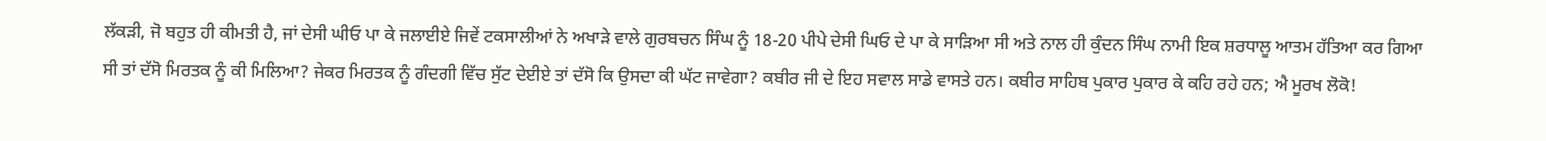ਲੱਕੜੀ, ਜੋ ਬਹੁਤ ਹੀ ਕੀਮਤੀ ਹੈ, ਜਾਂ ਦੇਸੀ ਘੀਓ ਪਾ ਕੇ ਜਲਾਈਏ ਜਿਵੇਂ ਟਕਸਾਲੀਆਂ ਨੇ ਅਖਾੜੇ ਵਾਲੇ ਗੁਰਬਚਨ ਸਿੰਘ ਨੂੰ 18-20 ਪੀਪੇ ਦੇਸੀ ਘਿਓ ਦੇ ਪਾ ਕੇ ਸਾੜਿਆ ਸੀ ਅਤੇ ਨਾਲ ਹੀ ਕੁੰਦਨ ਸਿੰਘ ਨਾਮੀ ਇਕ ਸ਼ਰਧਾਲੂ ਆਤਮ ਹੱਤਿਆ ਕਰ ਗਿਆ ਸੀ ਤਾਂ ਦੱਸੋ ਮਿਰਤਕ ਨੂੰ ਕੀ ਮਿਲਿਆ? ਜੇਕਰ ਮਿਰਤਕ ਨੂੰ ਗੰਦਗੀ ਵਿੱਚ ਸੁੱਟ ਦੇਈਏ ਤਾਂ ਦੱਸੋ ਕਿ ਉਸਦਾ ਕੀ ਘੱਟ ਜਾਵੇਗਾ? ਕਬੀਰ ਜੀ ਦੇ ਇਹ ਸਵਾਲ ਸਾਡੇ ਵਾਸਤੇ ਹਨ। ਕਬੀਰ ਸਾਹਿਬ ਪੁਕਾਰ ਪੁਕਾਰ ਕੇ ਕਹਿ ਰਹੇ ਹਨ; ਐ ਮੂਰਖ ਲੋਕੋ!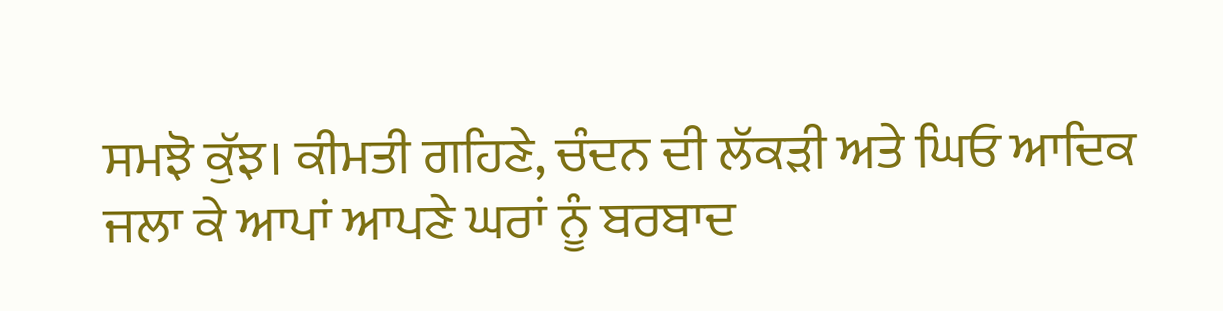ਸਮਝੋ ਕੁੱਝ। ਕੀਮਤੀ ਗਹਿਣੇ, ਚੰਦਨ ਦੀ ਲੱਕੜੀ ਅਤੇ ਘਿਓ ਆਦਿਕ ਜਲਾ ਕੇ ਆਪਾਂ ਆਪਣੇ ਘਰਾਂ ਨੂੰ ਬਰਬਾਦ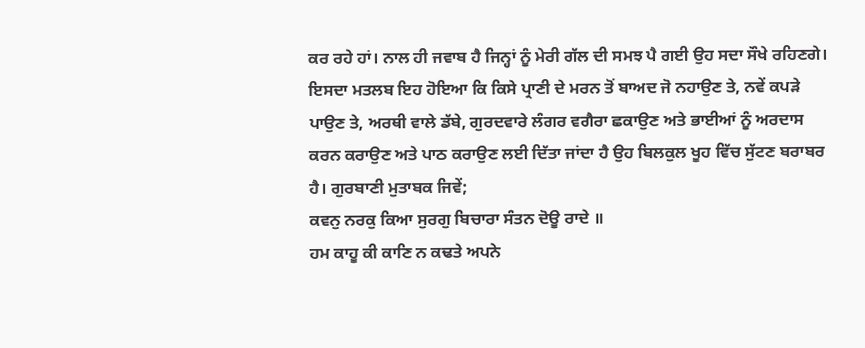ਕਰ ਰਹੇ ਹਾਂ। ਨਾਲ ਹੀ ਜਵਾਬ ਹੈ ਜਿਨ੍ਹਾਂ ਨੂੰ ਮੇਰੀ ਗੱਲ ਦੀ ਸਮਝ ਪੈ ਗਈ ਉਹ ਸਦਾ ਸੌਖੇ ਰਹਿਣਗੇ। ਇਸਦਾ ਮਤਲਬ ਇਹ ਹੋਇਆ ਕਿ ਕਿਸੇ ਪ੍ਰਾਣੀ ਦੇ ਮਰਨ ਤੋਂ ਬਾਅਦ ਜੋ ਨਹਾਉਣ ਤੇ, ਨਵੇਂ ਕਪੜੇ ਪਾਉਣ ਤੇ, ਅਰਥੀ ਵਾਲੇ ਡੱਬੇ, ਗੁਰਦਵਾਰੇ ਲੰਗਰ ਵਗੈਰਾ ਛਕਾਉਣ ਅਤੇ ਭਾਈਆਂ ਨੂੰ ਅਰਦਾਸ ਕਰਨ ਕਰਾਉਣ ਅਤੇ ਪਾਠ ਕਰਾਉਣ ਲਈ ਦਿੱਤਾ ਜਾਂਦਾ ਹੈ ਉਹ ਬਿਲਕੁਲ ਖੂਹ ਵਿੱਚ ਸੁੱਟਣ ਬਰਾਬਰ ਹੈ। ਗੁਰਬਾਣੀ ਮੁਤਾਬਕ ਜਿਵੇਂ;
ਕਵਨੁ ਨਰਕੁ ਕਿਆ ਸੁਰਗੁ ਬਿਚਾਰਾ ਸੰਤਨ ਦੋਊ ਰਾਦੇ ॥
ਹਮ ਕਾਹੂ ਕੀ ਕਾਣਿ ਨ ਕਢਤੇ ਅਪਨੇ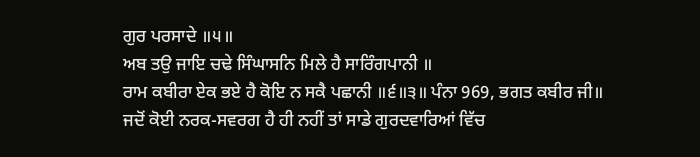ਗੁਰ ਪਰਸਾਦੇ ॥੫॥
ਅਬ ਤਉ ਜਾਇ ਚਢੇ ਸਿੰਘਾਸਨਿ ਮਿਲੇ ਹੈ ਸਾਰਿੰਗਪਾਨੀ ॥
ਰਾਮ ਕਬੀਰਾ ਏਕ ਭਏ ਹੈ ਕੋਇ ਨ ਸਕੈ ਪਛਾਨੀ ॥੬॥੩॥ ਪੰਨਾ 969, ਭਗਤ ਕਬੀਰ ਜੀ॥
ਜਦੋਂ ਕੋਈ ਨਰਕ-ਸਵਰਗ ਹੈ ਹੀ ਨਹੀਂ ਤਾਂ ਸਾਡੇ ਗੁਰਦਵਾਰਿਆਂ ਵਿੱਚ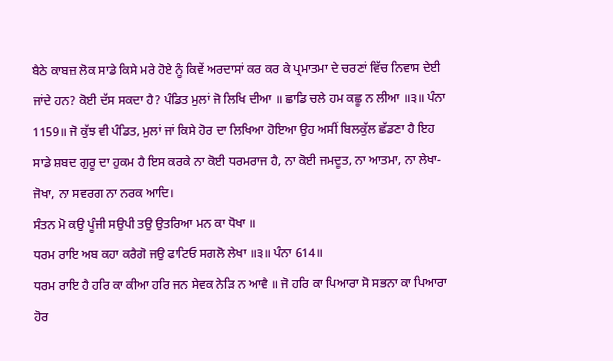ਬੈਠੇ ਕਾਬਜ਼ ਲੋਕ ਸਾਡੇ ਕਿਸੇ ਮਰੇ ਹੋਏ ਨੂੰ ਕਿਵੇਂ ਅਰਦਾਸਾਂ ਕਰ ਕਰ ਕੇ ਪ੍ਰਮਾਤਮਾ ਦੇ ਚਰਣਾਂ ਵਿੱਚ ਨਿਵਾਸ ਦੇਈ ਜਾਂਦੇ ਹਨ? ਕੋਈ ਦੱਸ ਸਕਦਾ ਹੈ? ਪੰਡਿਤ ਮੁਲਾਂ ਜੋ ਲਿਖਿ ਦੀਆ ॥ ਛਾਡਿ ਚਲੇ ਹਮ ਕਛੂ ਨ ਲੀਆ ॥੩॥ ਪੰਨਾ 1159॥ ਜੋ ਕੁੱਝ ਵੀ ਪੰਡਿਤ, ਮੁਲਾਂ ਜਾਂ ਕਿਸੇ ਹੋਰ ਦਾ ਲਿਖਿਆ ਹੋਇਆ ਉਹ ਅਸੀਂ ਬਿਲਕੁੱਲ ਛੱਡਣਾ ਹੈ ਇਹ ਸਾਡੇ ਸ਼ਬਦ ਗੁਰੂ ਦਾ ਹੁਕਮ ਹੈ ਇਸ ਕਰਕੇ ਨਾ ਕੋਈ ਧਰਮਰਾਜ ਹੈ, ਨਾ ਕੋਈ ਜਮਦੂਤ, ਨਾ ਆਤਮਾ, ਨਾ ਲੇਖਾ-ਜੋਖਾ, ਨਾ ਸਵਰਗ ਨਾ ਨਰਕ ਆਦਿ।
ਸੰਤਨ ਮੋ ਕਉ ਪੂੰਜੀ ਸਉਪੀ ਤਉ ਉਤਰਿਆ ਮਨ ਕਾ ਧੋਖਾ ॥
ਧਰਮ ਰਾਇ ਅਬ ਕਹਾ ਕਰੈਗੋ ਜਉ ਫਾਟਿਓ ਸਗਲੋ ਲੇਖਾ ॥੩॥ ਪੰਨਾ 614॥
ਧਰਮ ਰਾਇ ਹੈ ਹਰਿ ਕਾ ਕੀਆ ਹਰਿ ਜਨ ਸੇਵਕ ਨੇੜਿ ਨ ਆਵੈ ॥ ਜੋ ਹਰਿ ਕਾ ਪਿਆਰਾ ਸੋ ਸਭਨਾ ਕਾ ਪਿਆਰਾ ਹੋਰ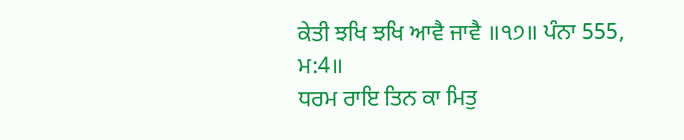ਕੇਤੀ ਝਖਿ ਝਖਿ ਆਵੈ ਜਾਵੈ ॥੧੭॥ ਪੰਨਾ 555, ਮ:4॥
ਧਰਮ ਰਾਇ ਤਿਨ ਕਾ ਮਿਤੁ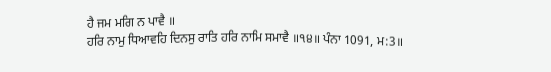ਹੈ ਜਮ ਮਗਿ ਨ ਪਾਵੈ ॥
ਹਰਿ ਨਾਮੁ ਧਿਆਵਹਿ ਦਿਨਸੁ ਰਾਤਿ ਹਰਿ ਨਾਮਿ ਸਮਾਵੈ ॥੧੪॥ ਪੰਨਾ 1091, ਮ:3॥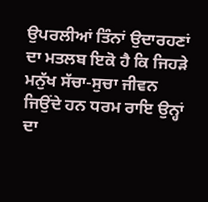ਉਪਰਲੀਆਂ ਤਿੰਨਾਂ ਉਦਾਰਹਣਾਂ ਦਾ ਮਤਲਬ ਇਕੋ ਹੈ ਕਿ ਜਿਹੜੇ ਮਨੁੱਖ ਸੱਚਾ-ਸੁਚਾ ਜੀਵਨ ਜਿਉਂਦੇ ਹਨ ਧਰਮ ਰਾਇ ਉਨ੍ਹਾਂ ਦਾ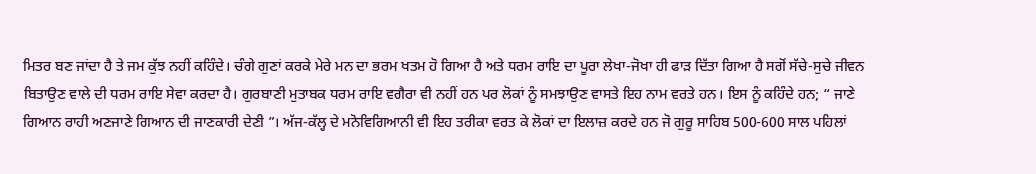ਮਿਤਰ ਬਣ ਜਾਂਦਾ ਹੈ ਤੇ ਜਮ ਕੁੱਝ ਨਹੀਂ ਕਹਿੰਦੇ। ਚੰਗੇ ਗੁਣਾਂ ਕਰਕੇ ਮੇਰੇ ਮਨ ਦਾ ਭਰਮ ਖਤਮ ਹੋ ਗਿਆ ਹੈ ਅਤੇ ਧਰਮ ਰਾਇ ਦਾ ਪੂਰਾ ਲੇਖਾ-ਜੋਖਾ ਹੀ ਫਾੜ ਦਿੱਤਾ ਗਿਆ ਹੈ ਸਗੋਂ ਸੱਚੇ-ਸੁਚੇ ਜੀਵਨ ਬਿਤਾਉਣ ਵਾਲੇ ਦੀ ਧਰਮ ਰਾਇ ਸੇਵਾ ਕਰਦਾ ਹੈ। ਗੁਰਬਾਣੀ ਮੁਤਾਬਕ ਧਰਮ ਰਾਇ ਵਗੈਰਾ ਵੀ ਨਹੀਂ ਹਨ ਪਰ ਲੋਕਾਂ ਨੂੰ ਸਮਝਾਉਣ ਵਾਸਤੇ ਇਹ ਨਾਮ ਵਰਤੇ ਹਨ। ਇਸ ਨੂੰ ਕਹਿੰਦੇ ਹਨ; “ ਜਾਣੇ ਗਿਆਨ ਰਾਹੀ ਅਣਜਾਣੇ ਗਿਆਨ ਦੀ ਜਾਣਕਾਰੀ ਦੇਣੀ ”। ਅੱਜ-ਕੱਲ੍ਹ ਦੇ ਮਨੋਵਿਗਿਆਨੀ ਵੀ ਇਹ ਤਰੀਕਾ ਵਰਤ ਕੇ ਲੋਕਾਂ ਦਾ ਇਲਾਜ਼ ਕਰਦੇ ਹਨ ਜੋ ਗੁਰੂ ਸਾਹਿਬ 500-600 ਸਾਲ ਪਹਿਲਾਂ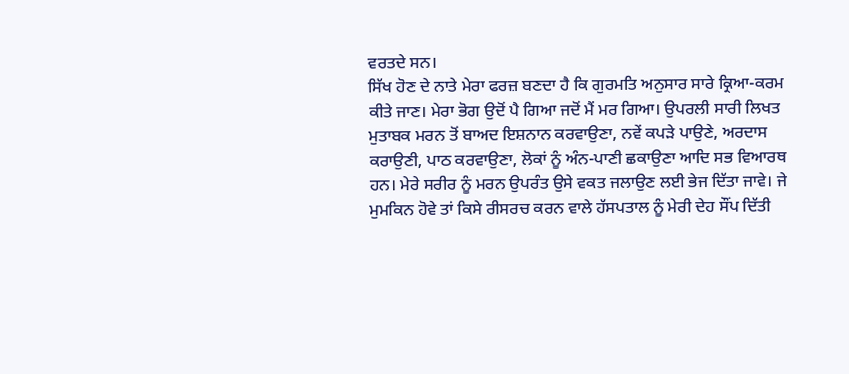ਵਰਤਦੇ ਸਨ।
ਸਿੱਖ ਹੋਣ ਦੇ ਨਾਤੇ ਮੇਰਾ ਫਰਜ਼ ਬਣਦਾ ਹੈ ਕਿ ਗੁਰਮਤਿ ਅਨੁਸਾਰ ਸਾਰੇ ਕ੍ਰਿਆ-ਕਰਮ ਕੀਤੇ ਜਾਣ। ਮੇਰਾ ਭੋਗ ਉਦੋਂ ਪੈ ਗਿਆ ਜਦੋਂ ਮੈਂ ਮਰ ਗਿਆ। ਉਪਰਲੀ ਸਾਰੀ ਲਿਖਤ ਮੁਤਾਬਕ ਮਰਨ ਤੋਂ ਬਾਅਦ ਇਸ਼ਨਾਨ ਕਰਵਾਉਣਾ, ਨਵੇਂ ਕਪੜੇ ਪਾਉਣੇ, ਅਰਦਾਸ ਕਰਾਉਣੀ, ਪਾਠ ਕਰਵਾਉਣਾ, ਲੋਕਾਂ ਨੂੰ ਅੰਨ-ਪਾਣੀ ਛਕਾਉਣਾ ਆਦਿ ਸਭ ਵਿਆਰਥ ਹਨ। ਮੇਰੇ ਸਰੀਰ ਨੂੰ ਮਰਨ ਉਪਰੰਤ ਉਸੇ ਵਕਤ ਜਲਾਉਣ ਲਈ ਭੇਜ ਦਿੱਤਾ ਜਾਵੇ। ਜੇ ਮੁਮਕਿਨ ਹੋਵੇ ਤਾਂ ਕਿਸੇ ਰੀਸਰਚ ਕਰਨ ਵਾਲੇ ਹੱਸਪਤਾਲ ਨੂੰ ਮੇਰੀ ਦੇਹ ਸੌਂਪ ਦਿੱਤੀ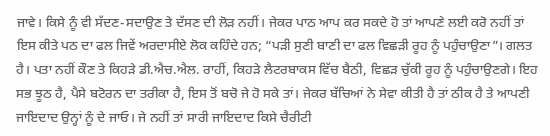ਜਾਵੇ। ਕਿਸੇ ਨੂੰ ਵੀ ਸੱਦਣ-ਸਦਾਉਣ ਤੇ ਦੱਸਣ ਦੀ ਲੋੜ ਨਹੀਂ। ਜੇਕਰ ਪਾਠ ਆਪ ਕਰ ਸਕਦੇ ਹੋ ਤਾਂ ਆਪਣੇ ਲਈ ਕਰੋ ਨਹੀਂ ਤਾਂ ਇਸ ਕੀਤੇ ਪਠ ਦਾ ਫਲ ਜਿਵੇਂ ਅਰਦਾਸੀਏ ਲੋਕ ਕਹਿੰਦੇ ਹਨ; “ਪੜੀ ਸੁਣੀ ਬਾਣੀ ਦਾ ਫਲ ਵਿਛੜੀ ਰੂਹ ਨੂੰ ਪਹੁੰਚਾਉਣਾ”। ਗਲਤ ਹੈ। ਪਤਾ ਨਹੀਂ ਕੌਣ ਤੇ ਕਿਹੜੇ ਡੀ.ਐਚ.ਐਲ. ਰਾਹੀਂ, ਕਿਹੜੇ ਲੈਟਰਬਾਕਸ ਵਿੱਚ ਬੈਠੀ, ਵਿਛੜ ਚੁੱਕੀ ਰੂਹ ਨੂੰ ਪਹੁੰਚਾਉਣਗੇ। ਇਹ ਸਭ ਝੂਠ ਹੈ, ਪੈਸੇ ਬਟੋਰਨ ਦਾ ਤਰੀਕਾ ਹੈ, ਇਸ ਤੋਂ ਬਚੋ ਜੇ ਹੋ ਸਕੇ ਤਾਂ। ਜੇਕਰ ਬੱਚਿਆਂ ਨੇ ਸੇਵਾ ਕੀਤੀ ਹੈ ਤਾਂ ਠੀਕ ਹੈ ਤੇ ਆਪਣੀ ਜਾਇਦਾਦ ਉਨ੍ਹਾਂ ਨੂੰ ਦੇ ਜਾਓ। ਜੇ ਨਹੀਂ ਤਾਂ ਸਾਰੀ ਜਾਇਦਾਦ ਕਿਸੇ ਚੈਰੀਟੀ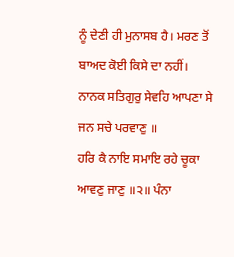ਨੂੰ ਦੇਣੀ ਹੀ ਮੁਨਾਸਬ ਹੈ। ਮਰਣ ਤੋਂ ਬਾਅਦ ਕੋਈ ਕਿਸੇ ਦਾ ਨਹੀਂ।
ਨਾਨਕ ਸਤਿਗੁਰੁ ਸੇਵਹਿ ਆਪਣਾ ਸੇ ਜਨ ਸਚੇ ਪਰਵਾਣੁ ॥
ਹਰਿ ਕੈ ਨਾਇ ਸਮਾਇ ਰਹੇ ਚੂਕਾ ਆਵਣੁ ਜਾਣੁ ॥੨॥ ਪੰਨਾ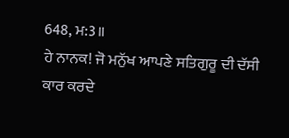648, ਮ:3॥
ਹੇ ਨਾਨਕ! ਜੋ ਮਨੁੱਖ ਆਪਣੇ ਸਤਿਗੁਰੂ ਦੀ ਦੱਸੀ ਕਾਰ ਕਰਦੇ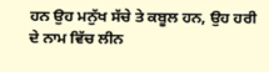ਹਨ ਉਹ ਮਨੁੱਖ ਸੱਚੇ ਤੇ ਕਬੂਲ ਹਨ, ਉਹ ਹਰੀ ਦੇ ਨਾਮ ਵਿੱਚ ਲੀਨ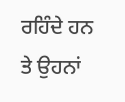ਰਹਿੰਦੇ ਹਨ ਤੇ ਉਹਨਾਂ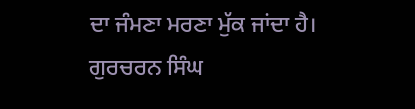ਦਾ ਜੰਮਣਾ ਮਰਣਾ ਮੁੱਕ ਜਾਂਦਾ ਹੈ।
ਗੁਰਚਰਨ ਸਿੰਘ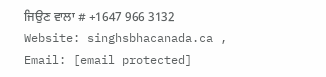ਜਿਉਣ ਵਾਲਾ # +1647 966 3132
Website: singhsbhacanada.ca , Email: [email protected]